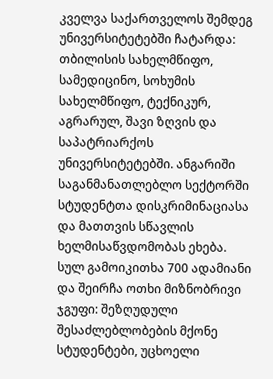კველვა საქართველოს შემდეგ უნივერსიტეტებში ჩატარდა: თბილისის სახელმწიფო, სამედიცინო, სოხუმის სახელმწიფო, ტექნიკურ, აგრარულ, შავი ზღვის და საპატრიარქოს უნივერსიტეტებში. ანგარიში საგანმანათლებლო სექტორში სტუდენტთა დისკრიმინაციასა და მათთვის სწავლის ხელმისაწვდომობას ეხება.
სულ გამოიკითხა 700 ადამიანი და შეირჩა ოთხი მიზნობრივი ჯგუფი: შეზღუდული შესაძლებლობების მქონე სტუდენტები, უცხოელი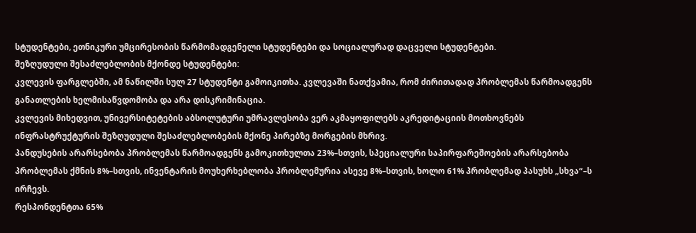სტუდენტები, ეთნიკური უმცირესობის წარმომადგენელი სტუდენტები და სოციალურად დაცველი სტუდენტები.
შეზღუდული შესაძლებლობის მქონდე სტუდენტები:
კვლევის ფარგლებში, ამ ნაწილში სულ 27 სტუდენტი გამოიკითხა. კვლევაში ნათქვამია, რომ ძირითადად პრობლემას წარმოადგენს განათლების ხელმისაწვდომობა და არა დისკრიმინაცია.
კვლევის მიხედვით, უნივერსიტეტების აბსოლუტური უმრავლესობა ვერ აკმაყოფილებს აკრედიტაციის მოთხოვნებს ინფრასტრუქტურის შეზღუდული შესაძლებლობების მქონე პირებზე მორგების მხრივ.
პანდუსების არარსებობა პრობლემას წარმოადგენს გამოკითხულთა 23%–სთვის, სპეციალური საპირფარეშოების არარსებობა პრობლემას ქმნის 8%–სთვის, ინვენტარის მოუხერხებლობა პრობლემურია ასევე 8%–სთვის, ხოლო 61% პრობლემად პასუხს „სხვა“–ს ირჩევს.
რესპონდენტთა 65%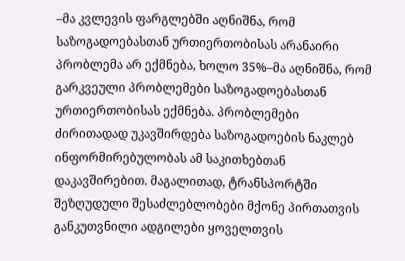–მა კვლევის ფარგლებში აღნიშნა, რომ საზოგადოებასთან ურთიერთობისას არანაირი პრობლემა არ ექმნება, ხოლო 35%–მა აღნიშნა, რომ გარკვეული პრობლემები საზოგადოებასთან ურთიერთობისას ექმნება. პრობლემები ძირითადად უკავშირდება საზოგადოების ნაკლებ ინფორმირებულობას ამ საკითხებთან დაკავშირებით. მაგალითად, ტრანსპორტში შეზღუდული შესაძლებლობები მქონე პირთათვის განკუთვნილი ადგილები ყოველთვის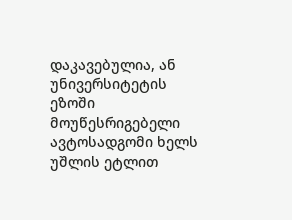დაკავებულია, ან უნივერსიტეტის ეზოში მოუწესრიგებელი ავტოსადგომი ხელს უშლის ეტლით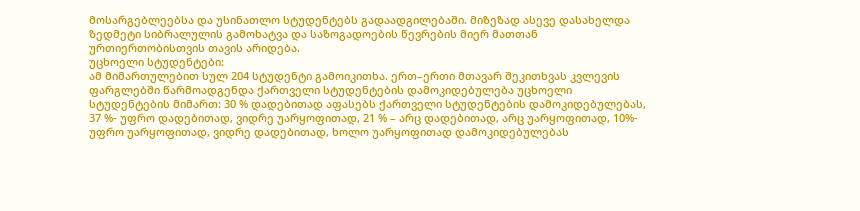მოსარგებლეებსა და უსინათლო სტუდენტებს გადაადგილებაში. მიზეზად ასევე დასახელდა ზედმეტი სიბრალულის გამოხატვა და საზოგადოების წევრების მიერ მათთან ურთიერთობისთვის თავის არიდება.
უცხოელი სტუდენტები:
ამ მიმართულებით სულ 204 სტუდენტი გამოიკითხა. ერთ–ერთი მთავარ შეკითხვას კვლევის ფარგლებში წარმოადგენდა ქართველი სტუდენტების დამოკიდებულება უცხოელი სტუდენტების მიმართ: 30 % დადებითად აფასებს ქართველი სტუდენტების დამოკიდებულებას, 37 %- უფრო დადებითად, ვიდრე უარყოფითად, 21 % – არც დადებითად, არც უარყოფითად, 10%- უფრო უარყოფითად, ვიდრე დადებითად, ხოლო უარყოფითად დამოკიდებულებას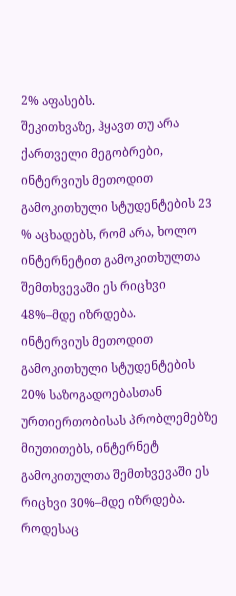2% აფასებს.
შეკითხვაზე, ჰყავთ თუ არა ქართველი მეგობრები, ინტერვიუს მეთოდით გამოკითხული სტუდენტების 23 % აცხადებს, რომ არა, ხოლო ინტერნეტით გამოკითხულთა შემთხვევაში ეს რიცხვი 48%–მდე იზრდება.
ინტერვიუს მეთოდით გამოკითხული სტუდენტების 20% საზოგადოებასთან ურთიერთობისას პრობლემებზე მიუთითებს, ინტერნეტ გამოკითულთა შემთხვევაში ეს რიცხვი 30%–მდე იზრდება.
როდესაც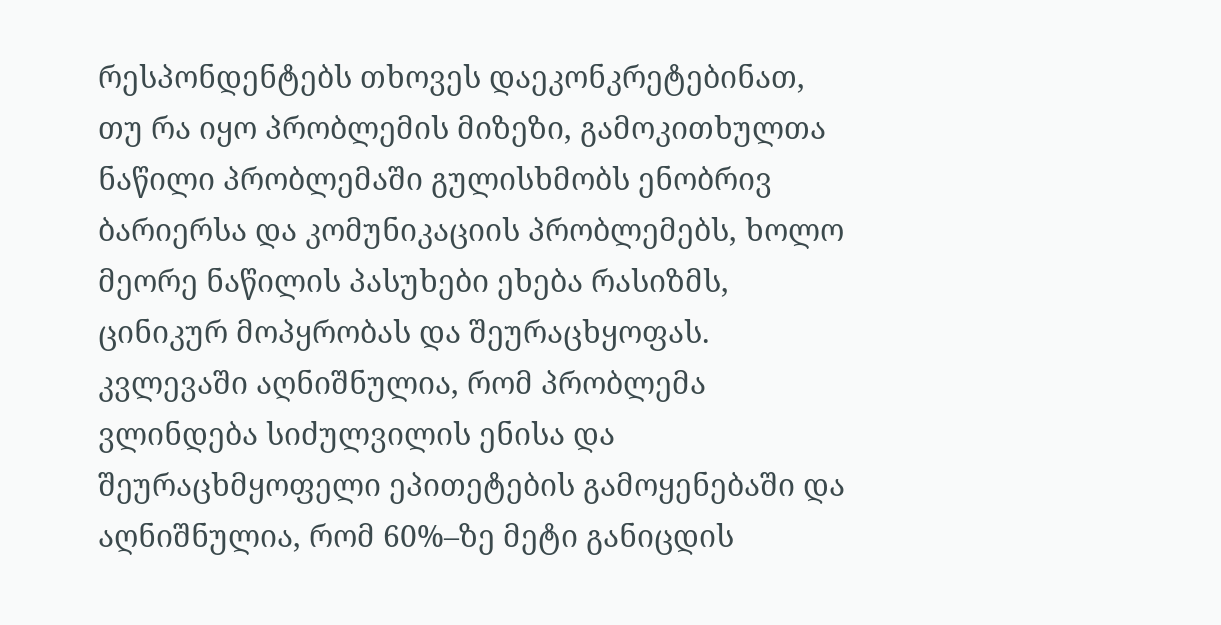რესპონდენტებს თხოვეს დაეკონკრეტებინათ, თუ რა იყო პრობლემის მიზეზი, გამოკითხულთა ნაწილი პრობლემაში გულისხმობს ენობრივ ბარიერსა და კომუნიკაციის პრობლემებს, ხოლო მეორე ნაწილის პასუხები ეხება რასიზმს, ცინიკურ მოპყრობას და შეურაცხყოფას.
კვლევაში აღნიშნულია, რომ პრობლემა ვლინდება სიძულვილის ენისა და შეურაცხმყოფელი ეპითეტების გამოყენებაში და აღნიშნულია, რომ 60%–ზე მეტი განიცდის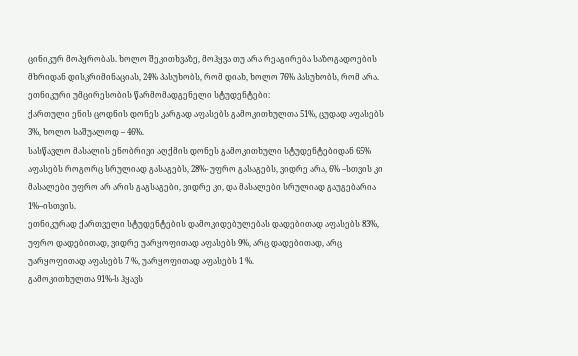ცინიკურ მოპყრობას. ხოლო შეკითხვაზე, მოჰყვა თუ არა რეაგირება საზოგადოების მხრიდან დისკრიმინაციას, 24% პასუხობს, რომ დიახ, ხოლო 76% პასუხობს, რომ არა.
ეთნიკური უმცირესობის წარმომადგენელი სტუდენტები:
ქართული ენის ცოდნის დონეს კარგად აფასებს გამოკითხულთა 51%, ცუდად აფასებს 3%, ხოლო საშუალოდ – 46%.
სასწავლო მასალის ენობრივი აღქმის დონეს გამოკითხული სტუდენტებიდან 65% აფასებს როგორც სრულიად გასაგებს, 28%- უფრო გასაგებს, ვიდრე არა, 6% –სთვის კი მასალები უფრო არ არის გაგსაგები, ვიდრე კი, და მასალები სრულიად გაუგებარია 1%–ისთვის.
ეთნიკურად ქართველი სტუდენტების დამოკიდებულებას დადებითად აფასებს 83%, უფრო დადებითად, ვიდრე უარყოფითად აფასებს 9%, არც დადებითად, არც უარყოფითად აფასებს 7 %, უარყოფითად აფასებს 1 %.
გამოკითხულთა 91%-ს ჰყავს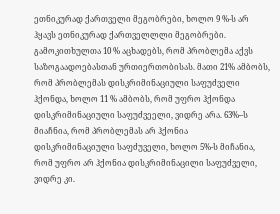ეთნიკურად ქართველი მეგობრები, ხოლო 9 %-ს არ ჰყავს ეთნიკურად ქართველლლი მეგობრები.
გამოკითხულთა 10 % აცხადებს, რომ პრობლემა აქვს საზოგაადოებასთან ურთიერთობისას. მათი 21% ამბობს, რომ პრობლემას დისკრიმინაციული საფუძველი ჰქონდა, ხოლო 11 % ამბობს, რომ უფრო ჰქონდა დისკრიმინაციული საფუძვეელი, ვიდრე არა. 63%–ს მიაჩნია, რომ პრობლემას არ ჰქონია დისკრიმინაციული საფძუველი, ხოლო 5%-ს მიჩანია, რომ უფრო არ ჰქონია დისკრიმინაცილი საფუძველი, ვიდრე კი.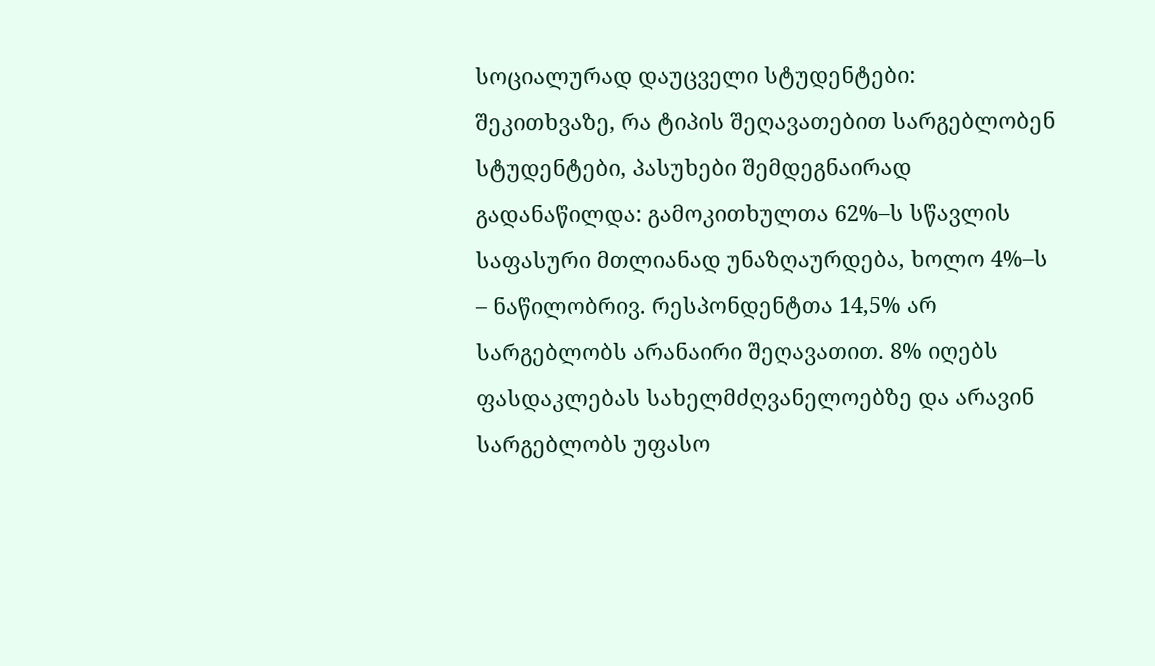სოციალურად დაუცველი სტუდენტები:
შეკითხვაზე, რა ტიპის შეღავათებით სარგებლობენ სტუდენტები, პასუხები შემდეგნაირად გადანაწილდა: გამოკითხულთა 62%–ს სწავლის საფასური მთლიანად უნაზღაურდება, ხოლო 4%–ს – ნაწილობრივ. რესპონდენტთა 14,5% არ სარგებლობს არანაირი შეღავათით. 8% იღებს ფასდაკლებას სახელმძღვანელოებზე და არავინ სარგებლობს უფასო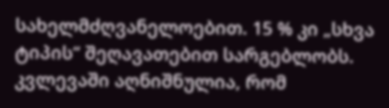სახელმძღვანელოებით. 15 % კი „სხვა ტიპის“ შეღავათებით სარგებლობს.
კვლევაში აღნიშნულია, რომ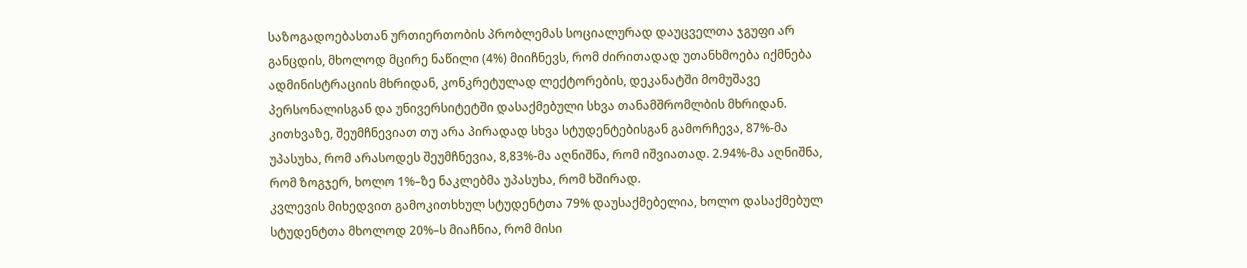საზოგადოებასთან ურთიერთობის პრობლემას სოციალურად დაუცველთა ჯგუფი არ განცდის, მხოლოდ მცირე ნაწილი (4%) მიიჩნევს, რომ ძირითადად უთანხმოება იქმნება ადმინისტრაციის მხრიდან, კონკრეტულად ლექტორების, დეკანატში მომუშავე პერსონალისგან და უნივერსიტეტში დასაქმებული სხვა თანამშრომლბის მხრიდან.
კითხვაზე, შეუმჩნევიათ თუ არა პირადად სხვა სტუდენტებისგან გამორჩევა, 87%-მა უპასუხა, რომ არასოდეს შეუმჩნევია, 8,83%-მა აღნიშნა, რომ იშვიათად. 2.94%-მა აღნიშნა, რომ ზოგჯერ, ხოლო 1%–ზე ნაკლებმა უპასუხა, რომ ხშირად.
კვლევის მიხედვით გამოკითხხულ სტუდენტთა 79% დაუსაქმებელია, ხოლო დასაქმებულ სტუდენტთა მხოლოდ 20%–ს მიაჩნია, რომ მისი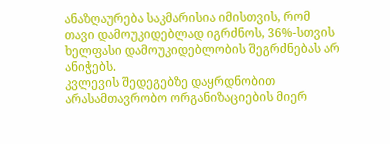ანაზღაურება საკმარისია იმისთვის, რომ თავი დამოუკიდებლად იგრძნოს, 36%-სთვის ხელფასი დამოუკიდებლობის შეგრძნებას არ ანიჭებს.
კვლევის შედეგებზე დაყრდნობით არასამთავრობო ორგანიზაციების მიერ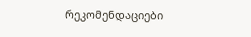რეკომენდაციები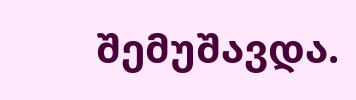შემუშავდა.